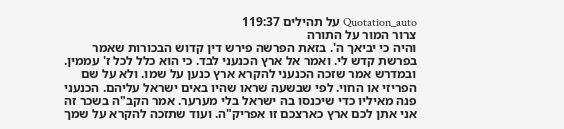Quotation_auto על תהילים 119:37
צרור המור על התורה
והיה כי יביאך ה'. בזאת הפרשה פירש דין קדוש הבכורות שאמר בפרשת קדש לי. ואמר אל ארץ הכנעני לבד. כי הוא כלל לכל ז' עממין. ובמדרש אמר שזכה הכנעני להקרא ארץ כנען על שמו. ולא על שם הפריזי או החוי. לפי שבשעה שראו שהיו באים ישראל עליהם. הכנעני פנה מאיליו כדי שיכנסו בה ישראל בלי מערער. אמר הקב"ה בשכר זה אני אתן לכם ארץ כארצכם זו אפריק"ה. ועוד שתזכה להקרא על שמך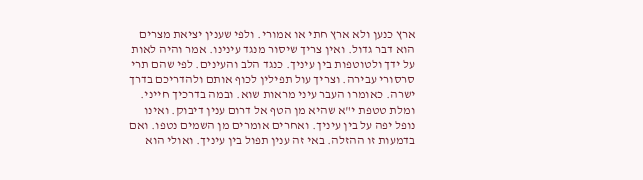ארץ כנען ולא ארץ חתי או אמורי. ולפי שענין יציאת מצרים הוא דבר גדול. ואין צריך שיסור מנגד עינינו. אמר והיה לאות על ידך ולטוטפות בין עיניך. כנגד הלב והעינים. לפי שהם תרי סרסורי עבירה. וצריך עול תפילין לכוף אותם ולהדריכם בדרך ישרה. כאומרו העבר עיני מראות שוא. ובמה בדרכיך חייני. ומלת טטפת י"א שהיא מן הטף אל דרום ענין דיבוק. ואינו נופל יפה על בין עיניך. ואחרים אומרים מן השמים נטפו. ואם בדמעות זו ההזלה. באי זה ענין תפול בין עיניך. ואולי הוא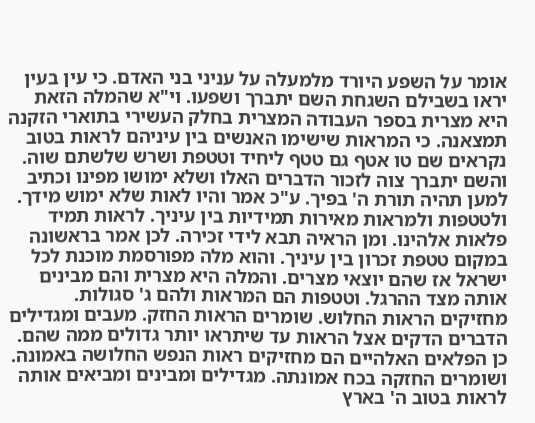אומר על השפע היורד מלמעלה על עניני בני האדם. כי עין בעין יראו בשבילם השגחת השם יתברך ושפעו. וי"א שהמלה הזאת היא מצרית בספר העבודה המצרית בחלק העשירי בתוארי הזקנה תמצאנה. כי המראות שישימו האנשים בין עיניהם לראות בטוב נקראים שם טו אטף גם טטף ליחיד וטטפת ושרש שלשתם שוה. והשם יתברך צוה לזכור הדברים האלו ושלא ימושו מפינו וכתיב למען תהיה תורת ה' בפיך. ע"כ אמר והיו לאות שלא ימוש מידך. ולטטפות ולמראות מאירות תמידיות בין עיניך. לראות תמיד פלאות אלהינו. ומן הראיה תבא לידי זכירה. לכן אמר בראשונה במקום טטפת זכרון בין עיניך. והוא מלה מפורסמת מוכנת לכל ישראל אז שהם יוצאי מצרים. והמלה היא מצרית והם מבינים אותה מצד ההרגל. וטטפות הם המראות ולהם ג' סגולות. מחזיקים הראות החלוש. שומרים הראות החזק. מעבים ומגדילים הדברים הדקים אצל הראות עד שיתראו יותר גדולים ממה שהם. כן הפלאים האלהיים הם מחזיקים ראות הנפש החלושה באמונה. ושומרים החזקה בכח אמונתה. מגדילים ומבינים ומביאים אותה לראות בטוב ה' בארץ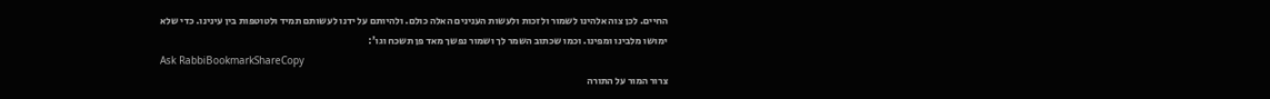החיים. לכן צוה אלהינו לשמור ולזכות ולעשות הענינים האלה כולם. ולהיותם על ידנו לעשותם תמיד ולטוטפות בין עינינו. כדי שלא ימושו מלבינו ומפינו. וכמו שכתוב השמר לך ושמור נפשך מאד פן תשכח וגו':
Ask RabbiBookmarkShareCopy
צרור המור על התורה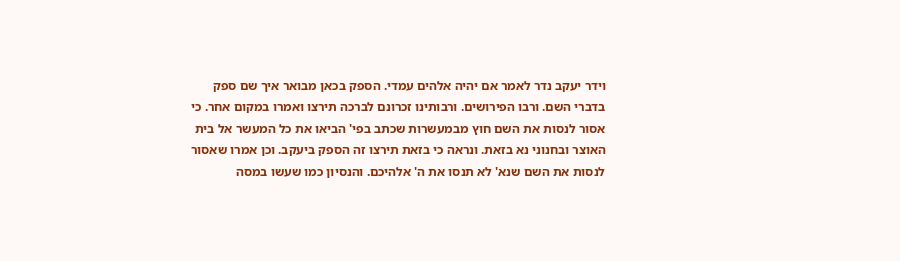וידר יעקב נדר לאמר אם יהיה אלהים עמדי. הספק בכאן מבואר איך שם ספק בדברי השם. ורבו הפירושים. ורבותינו זכרונם לברכה תירצו ואמרו במקום אחר. כי אסור לנסות את השם חוץ מבמעשרות שכתב בפי' הביאו את כל המעשר אל בית האוצר ובחנוני נא בזאת. ונראה כי בזאת תירצו זה הספק ביעקב. וכן אמרו שאסור לנסות את השם שנא' לא תנסו את ה' אלהיכם. והנסיון כמו שעשו במסה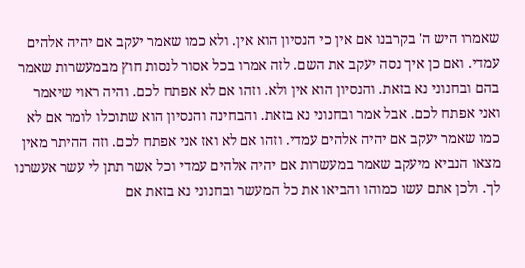שאמרו היש ה' בקרבנו אם אין כי הנסיון הוא אין. ולא כמו שאמר יעקב אם יהיה אלהים עמדי. ואם כן איך נסה יעקב את השם. לזה אמרו בכל אסור לנסות חוץ מבמעשרות שאמר בהם ובחנוני נא בזאת. והנסיון הוא אין ולא. וזהו אם לא אפתח לכם. והיה ראוי שיאמר ואני אפתח לכם. אבל אמר ובחנוני נא בזאת. והבחינה והנסיון הוא שתוכלו לומר אם לא כמו שאמר יעקב אם יהיה אלהים עמדי. וזהו אם לא ואז אני אפתח לכם. וזה ההיתר מאין מצאו הנביא מיעקב שאמר במעשרות אם יהיה אלהים עמדי וכל אשר תתן לי עשר אעשרנו לך. ולכן אתם עשו כמוהו והביאו את כל המעשר ובחנוני נא בזאת אם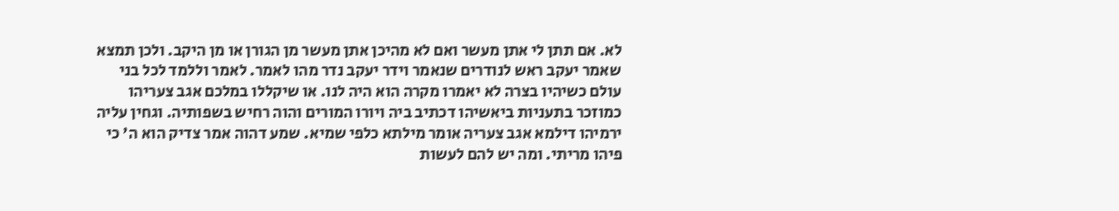לא. אם תתן לי אתן מעשר ואם לא מהיכן אתן מעשר מן הגורן או מן היקב. ולכן תמצא שאמר יעקב ראש לנודרים שנאמר וידר יעקב נדר מהו לאמר. לאמר וללמד לכל בני עולם כשיהיו בצרה לא יאמרו מקרה הוא היה לנו. או שיקללו במלכם אגב צעריהו כמוזכר בתעניות ביאשיהו דכתיב ביה ויורו המורים והוה רחיש בשפותיה. וגחין עליה ירמיהו דילמא אגב צעריה אומר מילתא כלפי שמיא. שמע דהוה אמר צדיק הוא ה' כי פיהו מריתי. ומה יש להם לעשות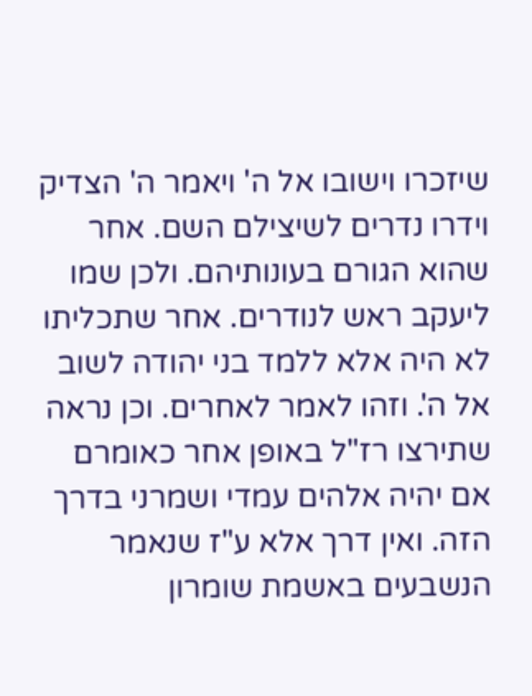שיזכרו וישובו אל ה' ויאמר ה' הצדיק וידרו נדרים לשיצילם השם. אחר שהוא הגורם בעונותיהם. ולכן שמו ליעקב ראש לנודרים. אחר שתכליתו לא היה אלא ללמד בני יהודה לשוב אל ה'. וזהו לאמר לאחרים. וכן נראה שתירצו רז"ל באופן אחר כאומרם אם יהיה אלהים עמדי ושמרני בדרך הזה. ואין דרך אלא ע"ז שנאמר הנשבעים באשמת שומרון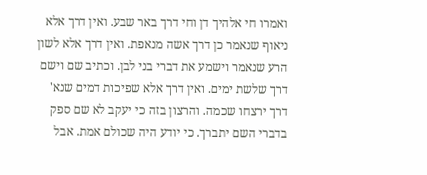ואמרו חי אלהיך דן וחי דרך באר שבע. ואין דרך אלא ניאוף שנאמר כן דרך אשה מנאפת. ואין דרך אלא לשון הרע שנאמר וישמע את דברי בני לבן. וכתיב שם וישם דרך שלשת ימים. ואין דרך אלא שפיכות דמים שנא' דרך ירצחו שכמה. והרצון בזה כי יעקב לא שם ספק בדברי השם יתברך. כי יודע היה שכולם אמת. אבל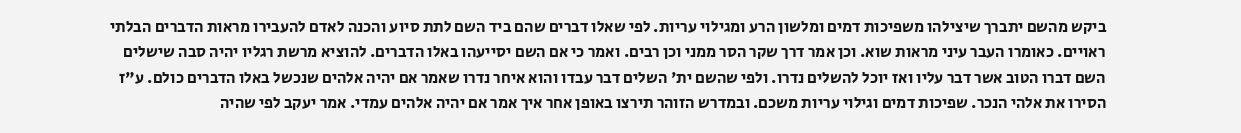ביקש מהשם יתברך שיצילהו משפיכות דמים ומלשון הרע ומגילוי עריות. לפי שאלו דברים שהם ביד השם לתת סיוע והכנה לאדם להעבירו מראות הדברים הבלתי ראויים. כאומרו העבר עיני מראות שוא. וכן אמר דרך שקר הסר ממני וכן רבים. ואמר כי אם השם יסייעהו באלו הדברים. להוציא מרשת רגליו יהיה סבה שישלים השם דברו הטוב אשר דבר עליו ואז יוכל להשלים נדרו. ולפי שהשם ית' השלים דבר עבדו והוא איחר נדרו שאמר אם יהיה אלהים שנכשל באלו הדברים כולם. ע"ז הסירו את אלהי הנכר. שפיכות דמים וגילוי עריות משכם. ובמדרש הזוהר תירצו באופן אחר איך אמר אם יהיה אלהים עמדי. אמר יעקב לפי שהיה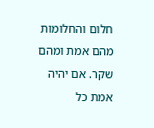חלום והחלומות מהם אמת ומהם שקר. אם יהיה אמת כל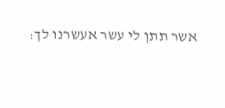אשר תתן לי עשר אעשרנו לך: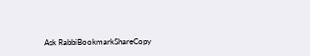Ask RabbiBookmarkShareCopy